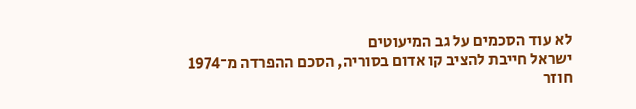לא עוד הסכמים על גב המיעוטים
ישראל חייבת להציב קו אדום בסוריה, הסכם ההפרדה מ־1974 חוזר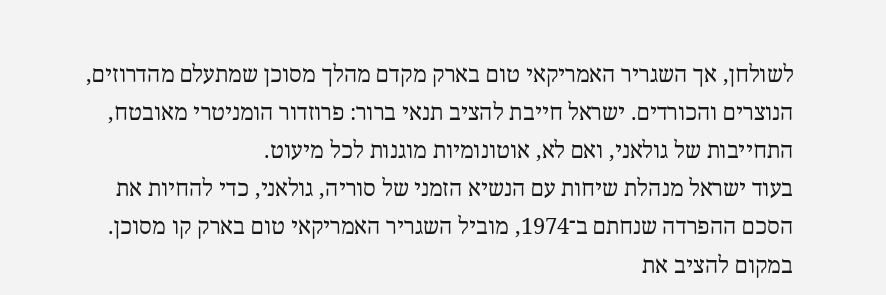לשולחן, אך השגריר האמריקאי טום בארק מקדם מהלך מסוכן שמתעלם מהדרוזים, הנוצרים והכורדים. ישראל חייבת להציב תנאי ברור: פרוזדור הומניטרי מאובטח, התחייבות של גולאני, ואם לא, אוטונומיות מוגנות לכל מיעוט.
בעוד ישראל מנהלת שיחות עם הנשיא הזמני של סוריה, גולאני, כדי להחיות את הסכם ההפרדה שנחתם ב־1974, מוביל השגריר האמריקאי טום בארק קו מסוכן. במקום להציב את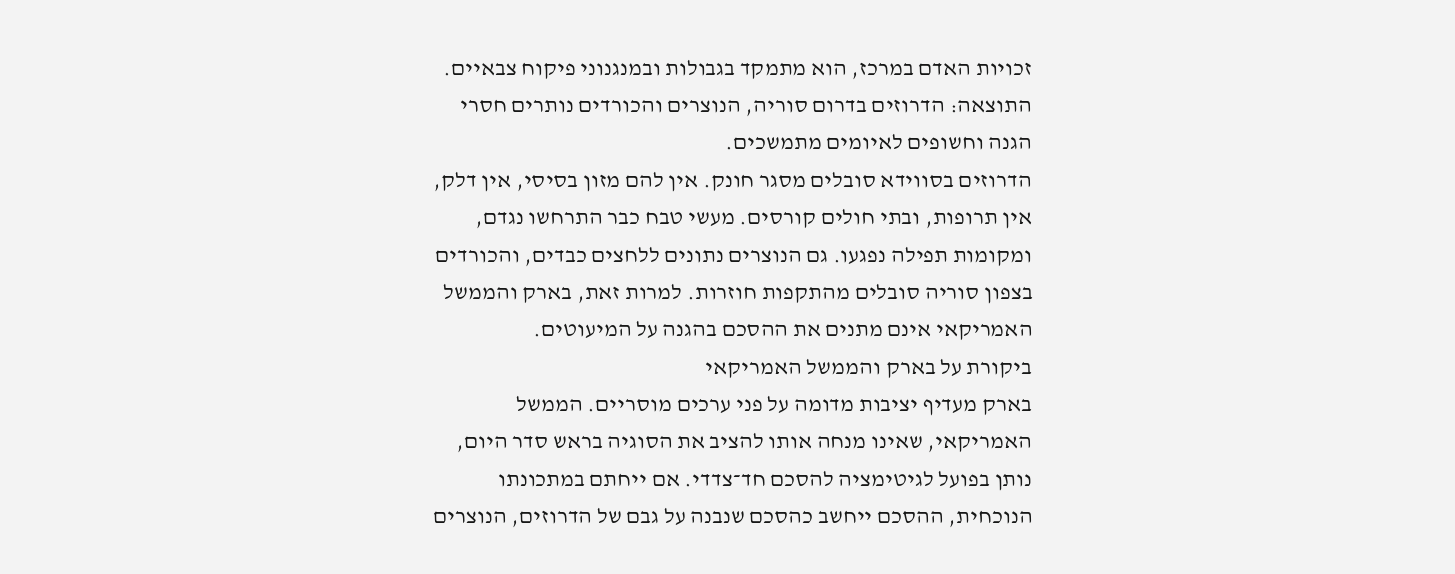זכויות האדם במרכז, הוא מתמקד בגבולות ובמנגנוני פיקוח צבאיים. התוצאה: הדרוזים בדרום סוריה, הנוצרים והכורדים נותרים חסרי הגנה וחשופים לאיומים מתמשכים.
הדרוזים בסווידא סובלים מסגר חונק. אין להם מזון בסיסי, אין דלק, אין תרופות, ובתי חולים קורסים. מעשי טבח כבר התרחשו נגדם, ומקומות תפילה נפגעו. גם הנוצרים נתונים ללחצים כבדים, והכורדים בצפון סוריה סובלים מהתקפות חוזרות. למרות זאת, בארק והממשל האמריקאי אינם מתנים את ההסכם בהגנה על המיעוטים.
ביקורת על בארק והממשל האמריקאי
בארק מעדיף יציבות מדומה על פני ערכים מוסריים. הממשל האמריקאי, שאינו מנחה אותו להציב את הסוגיה בראש סדר היום, נותן בפועל לגיטימציה להסכם חד־צדדי. אם ייחתם במתכונתו הנוכחית, ההסכם ייחשב כהסכם שנבנה על גבם של הדרוזים, הנוצרים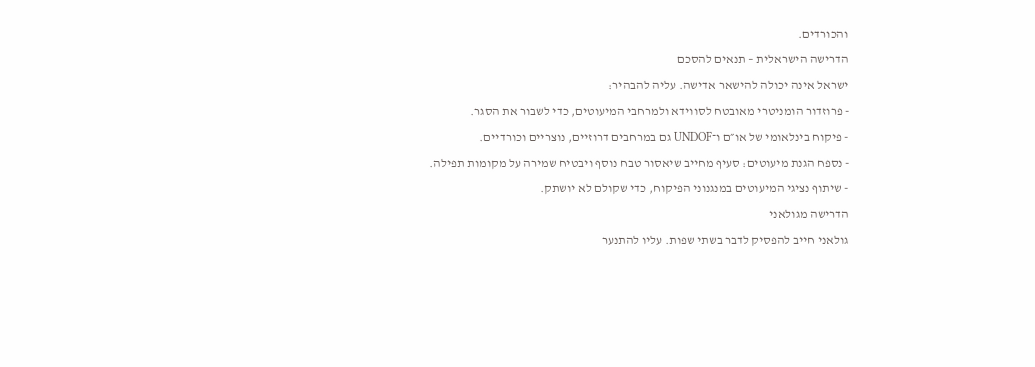והכורדים.
הדרישה הישראלית – תנאים להסכם
ישראל אינה יכולה להישאר אדישה. עליה להבהיר:
- פרוזדור הומניטרי מאובטח לסווידא ולמרחבי המיעוטים, כדי לשבור את הסגר.
- פיקוח בינלאומי של או״ם ו־UNDOF גם במרחבים דרוזיים, נוצריים וכורדיים.
- נספח הגנת מיעוטים: סעיף מחייב שיאסור טבח נוסף ויבטיח שמירה על מקומות תפילה.
- שיתוף נציגי המיעוטים במנגנוני הפיקוח, כדי שקולם לא יושתק.
הדרישה מגולאני
גולאני חייב להפסיק לדבר בשתי שפות. עליו להתנער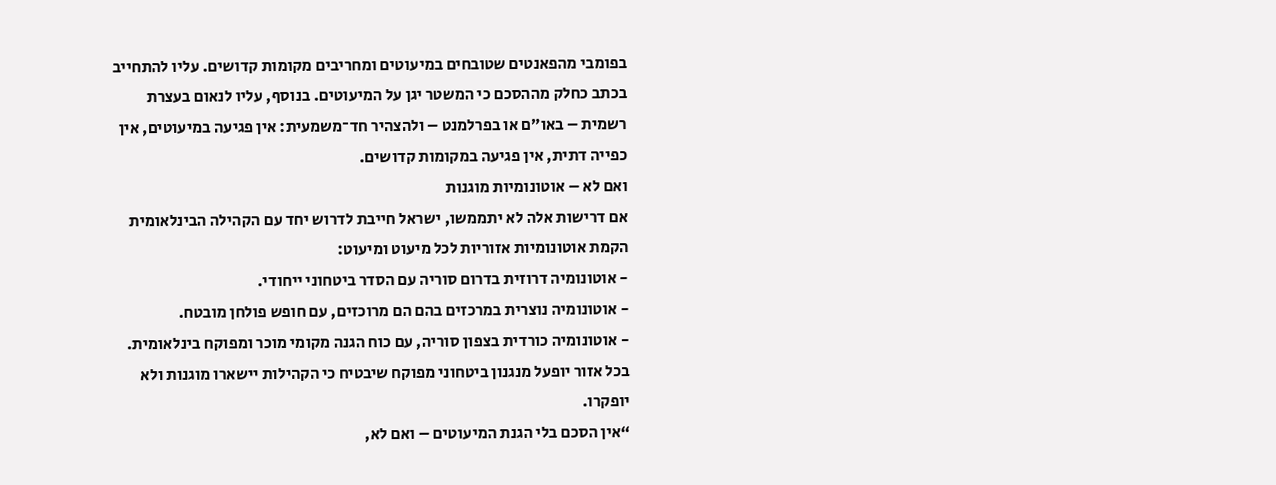בפומבי מהפאנטים שטובחים במיעוטים ומחריבים מקומות קדושים. עליו להתחייב בכתב כחלק מההסכם כי המשטר יגן על המיעוטים. בנוסף, עליו לנאום בעצרת רשמית – באו״ם או בפרלמנט – ולהצהיר חד־משמעית: אין פגיעה במיעוטים, אין כפייה דתית, אין פגיעה במקומות קדושים.
ואם לא – אוטונומיות מוגנות
אם דרישות אלה לא יתממשו, ישראל חייבת לדרוש יחד עם הקהילה הבינלאומית הקמת אוטונומיות אזוריות לכל מיעוט ומיעוט:
- אוטונומיה דרוזית בדרום סוריה עם הסדר ביטחוני ייחודי.
- אוטונומיה נוצרית במרכזים בהם הם מרוכזים, עם חופש פולחן מובטח.
- אוטונומיה כורדית בצפון סוריה, עם כוח הגנה מקומי מוכר ומפוקח בינלאומית.
בכל אזור יופעל מנגנון ביטחוני מפוקח שיבטיח כי הקהילות יישארו מוגנות ולא יופקרו.
“אין הסכם בלי הגנת המיעוטים – ואם לא,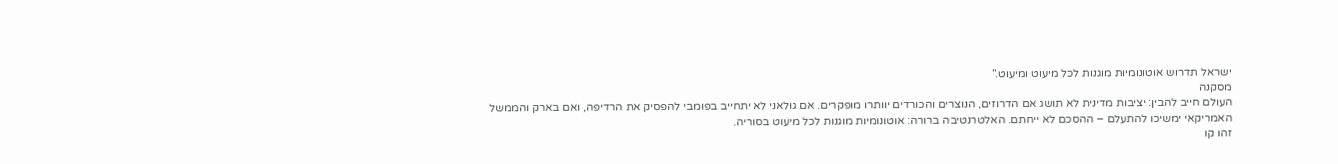ישראל תדרוש אוטונומיות מוגנות לכל מיעוט ומיעוט.”
מסקנה
העולם חייב להבין: יציבות מדינית לא תושג אם הדרוזים, הנוצרים והכורדים יוותרו מופקרים. אם גולאני לא יתחייב בפומבי להפסיק את הרדיפה, ואם בארק והממשל האמריקאי ימשיכו להתעלם – ההסכם לא ייחתם. האלטרנטיבה ברורה: אוטונומיות מוגנות לכל מיעוט בסוריה.
זהו קו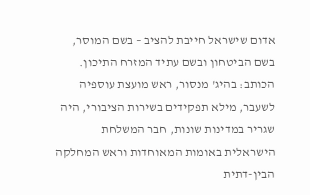אדום שישראל חייבת להציב – בשם המוסר, בשם הביטחון ובשם עתיד המזרח התיכון.
הכותב: בהיג' מנסור, ראש מועצת עוספיה לשעבר, מילא תפקידים בשירות הציבורי, היה שגריר במדינות שונות, חבר המשלחת הישראלית באומות המאוחדות וראש המחלקה הבין-דתית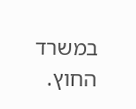במשרד החוץ.